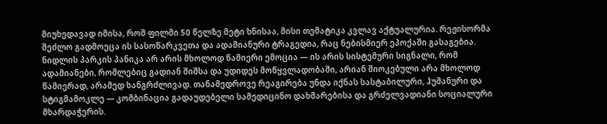მიუხედავად იმისა, რომ ფილმი 50 წელზე მეტი ხნისაა, მისი თემატიკა კვლავ აქტუალურია. რეჟისორმა შეძლო გადმოეცა ის სასოწარკვეთა და ადამიანური ტრაგედია, რაც ნებისმიერ ეპოქაში გასაგებია.
ნიდლის პარკის პანიკა არ არის მხოლოდ წამიერი ემოცია — ის არის სისტემური სიგნალი, რომ ადამიანები, რომლებიც გადიან შიშსა და უდიდეს მოწყვლადობაში, არიან შიოკებული არა მხოლოდ წამიერად, არამედ ხანგრძლივად. თანამედროვე რეაგირება უნდა იქნას სასტაბილური, ჰუმანური და სტიგმამოკლე — კომბინაცია გადაუდებელი სამედიცინო დახმარებისა და გრძელვადიანი სოციალური მხარდაჭერის.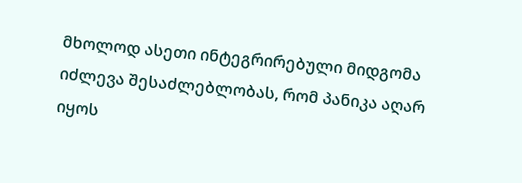მხოლოდ ასეთი ინტეგრირებული მიდგომა იძლევა შესაძლებლობას, რომ პანიკა აღარ იყოს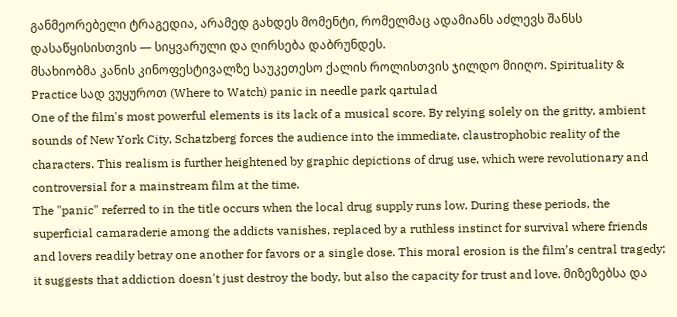განმეორებელი ტრაგედია, არამედ გახდეს მომენტი, რომელმაც ადამიანს აძლევს შანსს დასაწყისისთვის — სიყვარული და ღირსება დაბრუნდეს.
მსახიობმა კანის კინოფესტივალზე საუკეთესო ქალის როლისთვის ჯილდო მიიღო. Spirituality & Practice სად ვუყუროთ (Where to Watch) panic in needle park qartulad
One of the film's most powerful elements is its lack of a musical score. By relying solely on the gritty, ambient sounds of New York City, Schatzberg forces the audience into the immediate, claustrophobic reality of the characters. This realism is further heightened by graphic depictions of drug use, which were revolutionary and controversial for a mainstream film at the time.
The "panic" referred to in the title occurs when the local drug supply runs low. During these periods, the superficial camaraderie among the addicts vanishes, replaced by a ruthless instinct for survival where friends and lovers readily betray one another for favors or a single dose. This moral erosion is the film’s central tragedy; it suggests that addiction doesn't just destroy the body, but also the capacity for trust and love. მიზეზებსა და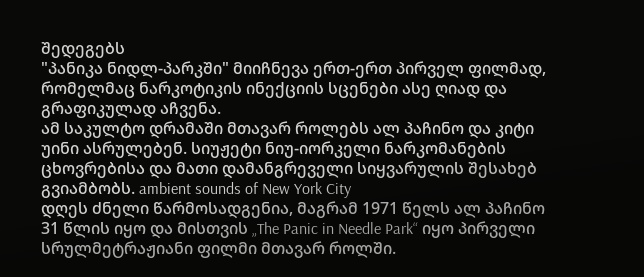შედეგებს
"პანიკა ნიდლ-პარკში" მიიჩნევა ერთ-ერთ პირველ ფილმად, რომელმაც ნარკოტიკის ინექციის სცენები ასე ღიად და გრაფიკულად აჩვენა.
ამ საკულტო დრამაში მთავარ როლებს ალ პაჩინო და კიტი უინი ასრულებენ. სიუჟეტი ნიუ-იორკელი ნარკომანების ცხოვრებისა და მათი დამანგრეველი სიყვარულის შესახებ გვიამბობს. ambient sounds of New York City
დღეს ძნელი წარმოსადგენია, მაგრამ 1971 წელს ალ პაჩინო 31 წლის იყო და მისთვის „The Panic in Needle Park“ იყო პირველი სრულმეტრაჟიანი ფილმი მთავარ როლში.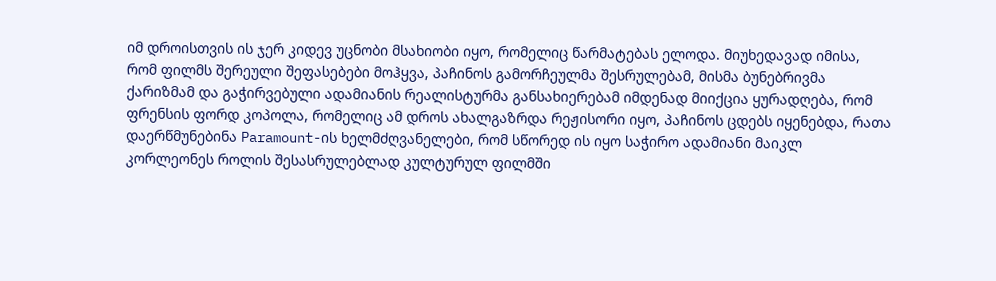იმ დროისთვის ის ჯერ კიდევ უცნობი მსახიობი იყო, რომელიც წარმატებას ელოდა. მიუხედავად იმისა, რომ ფილმს შერეული შეფასებები მოჰყვა, პაჩინოს გამორჩეულმა შესრულებამ, მისმა ბუნებრივმა ქარიზმამ და გაჭირვებული ადამიანის რეალისტურმა განსახიერებამ იმდენად მიიქცია ყურადღება, რომ ფრენსის ფორდ კოპოლა, რომელიც ამ დროს ახალგაზრდა რეჟისორი იყო, პაჩინოს ცდებს იყენებდა, რათა დაერწმუნებინა Paramount-ის ხელმძღვანელები, რომ სწორედ ის იყო საჭირო ადამიანი მაიკლ კორლეონეს როლის შესასრულებლად კულტურულ ფილმში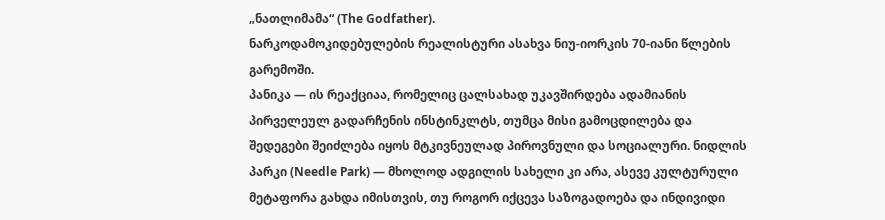„ნათლიმამა“ (The Godfather).
ნარკოდამოკიდებულების რეალისტური ასახვა ნიუ-იორკის 70-იანი წლების გარემოში.
პანიკა — ის რეაქციაა, რომელიც ცალსახად უკავშირდება ადამიანის პირველეულ გადარჩენის ინსტინკლტს, თუმცა მისი გამოცდილება და შედეგები შეიძლება იყოს მტკივნეულად პიროვნული და სოციალური. ნიდლის პარკი (Needle Park) — მხოლოდ ადგილის სახელი კი არა, ასევე კულტურული მეტაფორა გახდა იმისთვის, თუ როგორ იქცევა საზოგადოება და ინდივიდი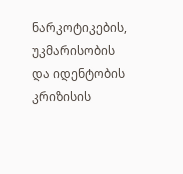ნარკოტიკების, უკმარისობის და იდენტობის კრიზისის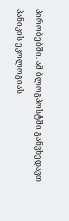პირობებში. ამ ბლოგპოსტში განვხედავთ პანიკის ეკოლოგიას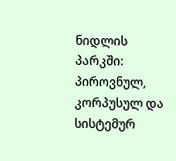ნიდლის პარკში: პიროვნულ, კორპუსულ და სისტემურ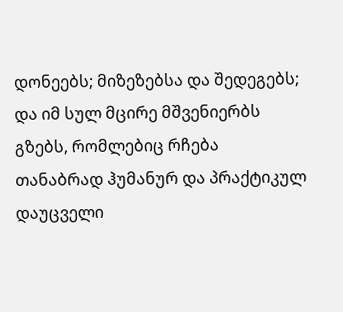დონეებს; მიზეზებსა და შედეგებს; და იმ სულ მცირე მშვენიერბს გზებს, რომლებიც რჩება თანაბრად ჰუმანურ და პრაქტიკულ დაუცველი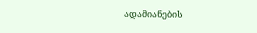ადამიანების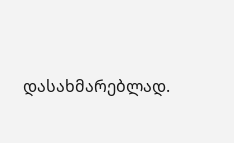დასახმარებლად.